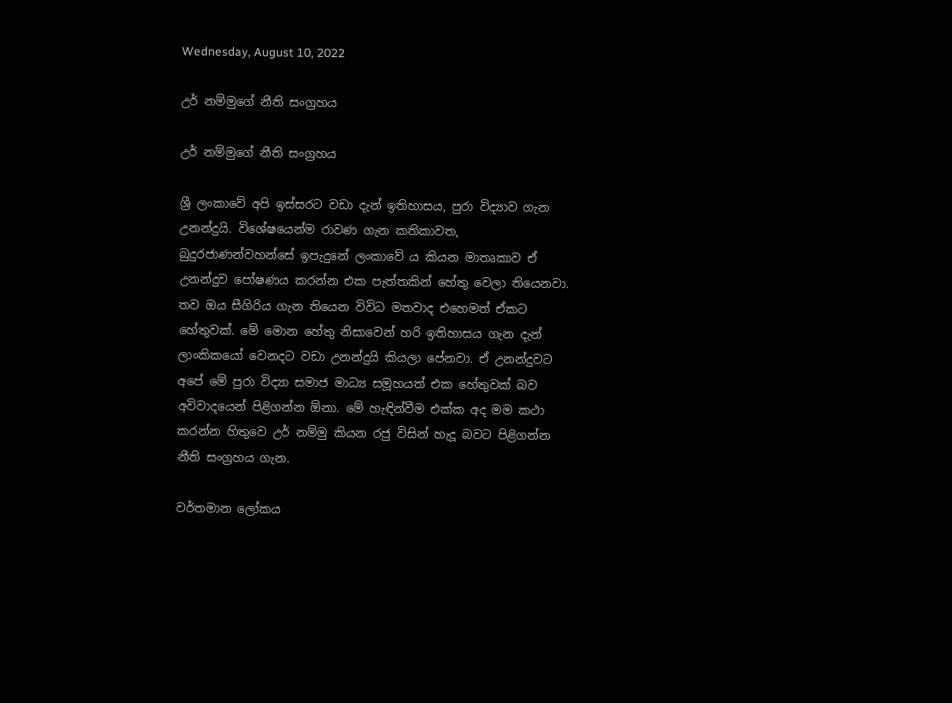Wednesday, August 10, 2022

උර් නම්මුගේ නීති සංග්‍රහය

උර් නම්මුගේ නීති සංග්‍රහය

ශ්‍රී ලංකාවේ අපි ඉස්සරට වඩා දැන් ඉතිහාසය, පුරා විද්‍යාව ගැන උනන්දුයි. විශේෂයෙන්ම රාවණ ගැන කතිකාවත, බුදුරජාණන්වහන්සේ ඉපැදුනේ ලංකාවේ ය කියන මාතෘකාව ඒ උනන්දුව පෝෂණය කරන්න එක පැත්තකින් හේතු වෙලා තියෙනවා. තව ඔය සීගිරිය ගැන තියෙන විවිධ මතවාද එහෙමත් ඒකට හේතුවක්. මේ මොන හේතු නිසාවෙන් හරි ඉතිහාසය ගැන දැන් ලාංකිකයෝ වෙනදට වඩා උනන්දුයි කියලා පේනවා. ඒ උනන්දුවට අපේ මේ පුරා විද්‍යා සමාජ මාධ්‍ය සමූහයත් එක හේතුවක් බව අවිවාදයෙන් පිළිගන්න ඕනා. මේ හැඳින්වීම එක්ක අද මම කථා කරන්න හිතුවෙ උර් නම්මු කියන රජු විසින් හැදූ බවට පිළිගන්න නීති සංග්‍රහය ගැන.

වර්තමාන ලෝකය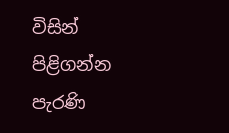විසින් පිළිගන්න පැරණි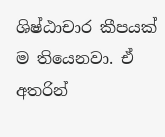ශිෂ්ඨාචාර කීපයක් ම තියෙනවා. ඒ අතරින්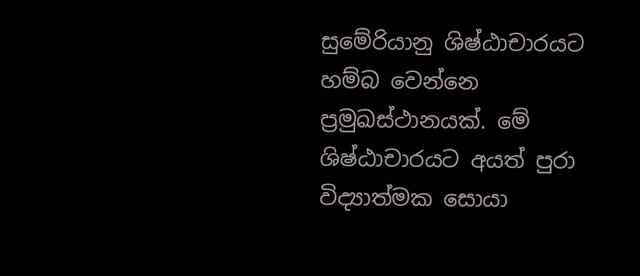සුමේරියානු ශිෂ්ඨාචාරයට හම්බ වෙන්නෙ ප්‍රමුඛස්ථානයක්. මේ ශිෂ්ඨාචාරයට අයත් පුරා විද්‍යාත්මක සොයා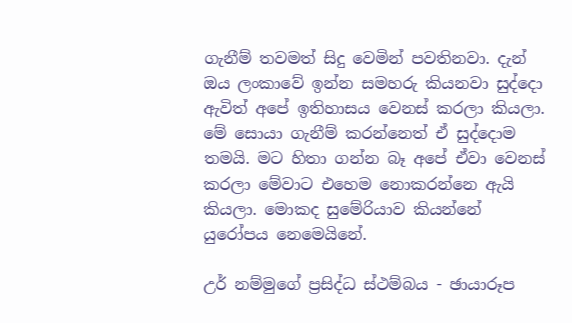ගැනීම් තවමත් සිදු වෙමින් පවතිනවා. දැන් ඔය ලංකාවේ ඉන්න සමහරු කියනවා සුද්දො ඇවිත් අපේ ඉතිහාසය වෙනස් කරලා කියලා. මේ සොයා ගැනීම් කරන්නෙත් ඒ සුද්දොම තමයි. මට හිතා ගන්න බෑ අපේ ඒවා වෙනස් කරලා මේවාට එහෙම නොකරන්නෙ ඇයි කියලා. මොකද සුමේරියාව කියන්නේ යුරෝපය නෙමෙයිනේ.

උර් නම්මුගේ ප්‍රසිද්ධ ස්ථම්බය - ඡායාරූප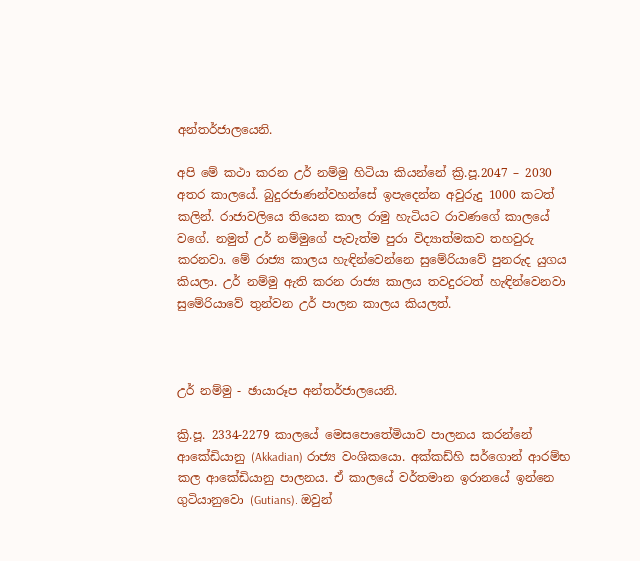අන්තර්ජාලයෙනි.

අපි මේ කථා කරන උර් නම්මු හිටියා කියන්නේ ක්‍රි.පූ.2047 – 2030 අතර කාලයේ. බුදුරජාණන්වහන්සේ ඉපැදෙන්න අවුරුදු 1000 කටත් කලින්. රාජාවලියෙ තියෙන කාල රාමු හැටියට රාවණගේ කාලයේ වගේ. නමුත් උර් නම්මුගේ පැවැත්ම පුරා විද්‍යාත්මකව තහවුරු කරනවා. මේ රාජ්‍ය කාලය හැඳින්වෙන්නෙ සුමේරියාවේ පුනරුද යුගය කියලා. උර් නම්මු ඇති කරන රාජ්‍ය කාලය තවදුරටත් හැඳින්වෙනවා සුමේරියාවේ තුන්වන උර් පාලන කාලය කියලත්.



උර් නම්මු - ඡායාරූප අන්තර්ජාලයෙනි.

ක්‍රි.පූ. 2334-2279 කාලයේ මෙසපොතේමියාව පාලනය කරන්නේ ආකේඩියානු (Akkadian) රාජ්‍ය වංශිකයො. අක්කඩ්හි සර්ගොන් ආරම්භ කල ආකේඩියානු පාලනය. ඒ කාලයේ වර්තමාන ඉරානයේ ඉන්නෙ ගුටියානුවො (Gutians). ඔවුන්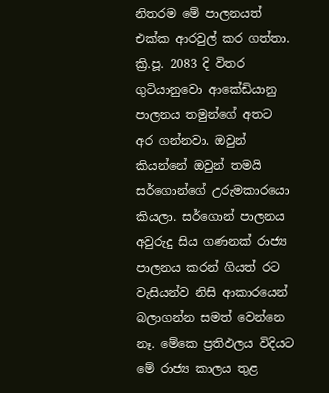නිතරම මේ පාලනයත් එක්ක ආරවුල් කර ගත්තා. ක්‍රි.පූ. 2083 දි විතර ගුටියානුවො ආකේඩියානු පාලනය තමුන්ගේ අතට අර ගන්නවා. ඔවුන් කියන්නේ ඔවුන් තමයි සර්ගොන්ගේ උරුමකාරයො කියලා. සර්ගොන් පාලනය අවුරුදු සිය ගණනක් රාජ්‍ය පාලනය කරන් ගියත් රට වැසියන්ව නිසි ආකාරයෙන් බලාගන්න සමත් වෙන්නෙ නෑ. මේකෙ ප්‍රතිඵලය විදියට මේ රාජ්‍ය කාලය තුළ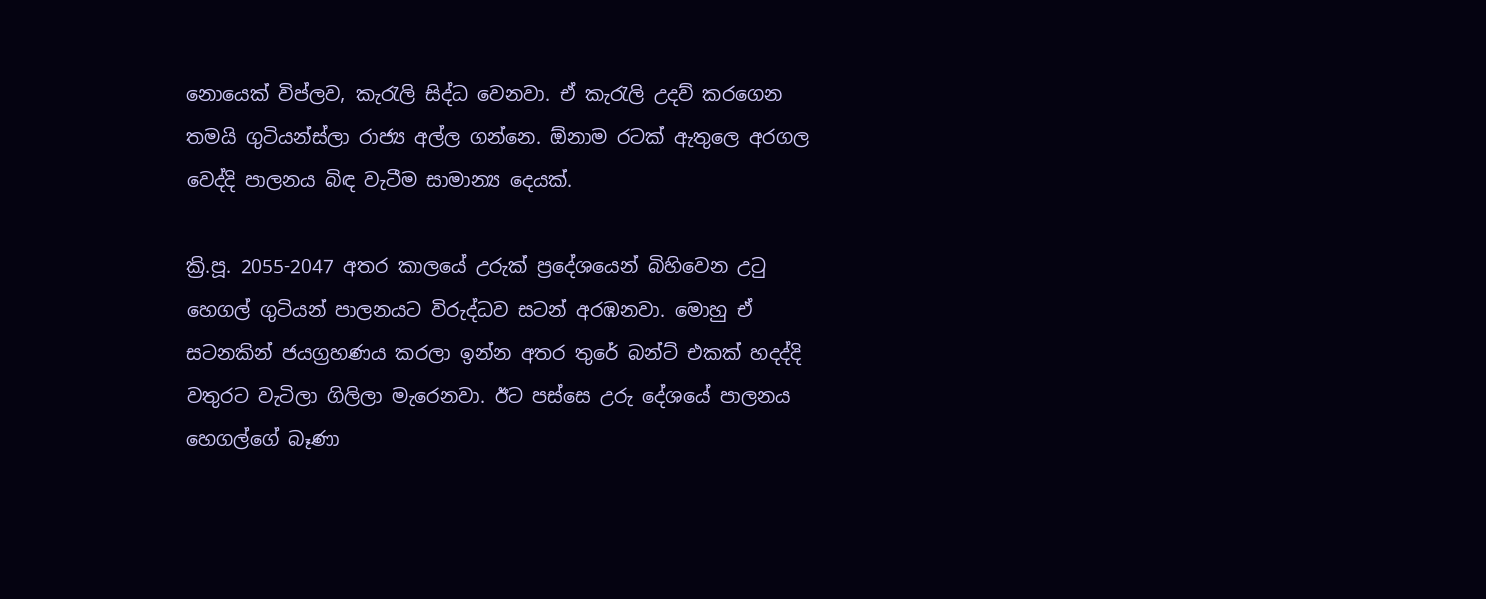නොයෙක් විප්ලව, කැරැලි සිද්ධ වෙනවා. ඒ කැරැලි උදව් කරගෙන තමයි ගුටියන්ස්ලා රාජ්‍ය අල්ල ගන්නෙ. ඕනාම රටක් ඇතුලෙ අරගල වෙද්දි පාලනය බිඳ වැටීම සාමාන්‍ය දෙයක්.

ක්‍රි.පූ. 2055-2047 අතර කාලයේ උරුක් ප්‍රදේශයෙන් බිහිවෙන උටු හෙගල් ගුටියන් පාලනයට විරුද්ධව සටන් අරඹනවා. මොහු ඒ සටනකින් ජයග්‍රහණය කරලා ඉන්න අතර තුරේ බන්ට් එකක් හදද්දි වතුරට වැටිලා ගිලිලා මැරෙනවා. ඊට පස්සෙ උරු දේශයේ පාලනය හෙගල්ගේ බෑණා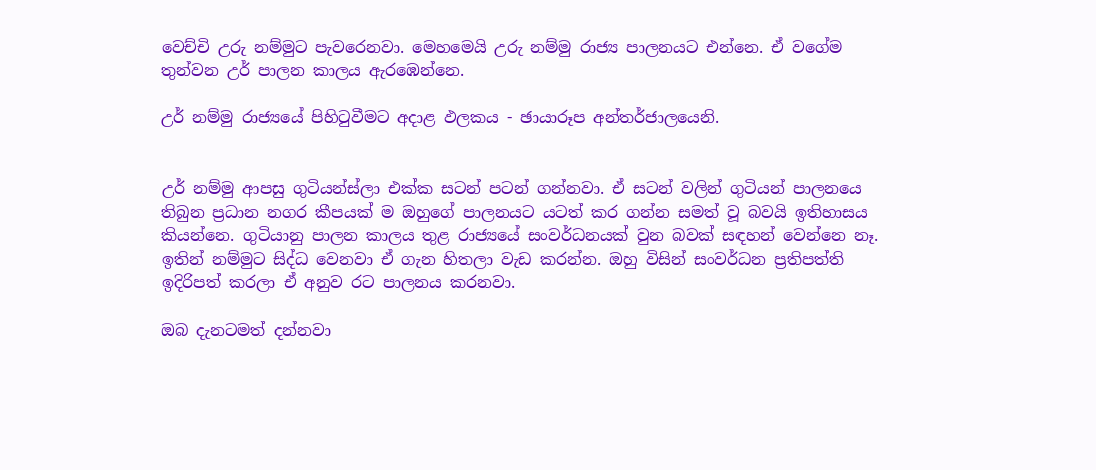වෙච්චි උරු නම්මුට පැවරෙනවා. මෙහමෙයි උරු නම්මු රාජ්‍ය පාලනයට එන්නෙ. ඒ වගේම තුන්වන උර් පාලන කාලය ඇරඹෙන්නෙ.

උර් නම්මු රාජ්‍යයේ පිහිටුවීමට අදාළ ඵලකය - ඡායාරූප අන්තර්ජාලයෙනි.


උර් නම්මු ආපසු ගුටියන්ස්ලා එක්ක සටන් පටන් ගන්නවා. ඒ සටන් වලින් ගුටියන් පාලනයෙ තිබුන ප්‍රධාන නගර කීපයක් ම ඔහුගේ පාලනයට යටත් කර ගන්න සමත් වූ බවයි ඉතිහාසය කියන්නෙ. ගුටියානු පාලන කාලය තුළ රාජ්‍යයේ සංවර්ධනයක් වුන බවක් සඳහන් වෙන්නෙ නෑ. ඉතින් නම්මුට සිද්ධ වෙනවා ඒ ගැන හිතලා වැඩ කරන්න. ඔහු විසින් සංවර්ධන ප්‍රතිපත්ති ඉදිරිපත් කරලා ඒ අනුව රට පාලනය කරනවා.

ඔබ දැනටමත් දන්නවා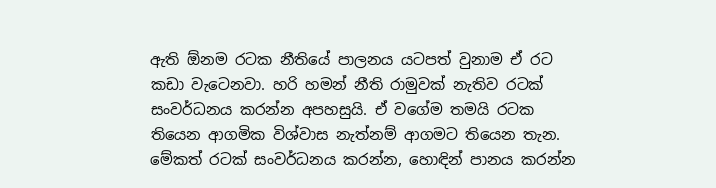ඇති ඕනම රටක නීතියේ පාලනය යටපත් වුනාම ඒ රට කඩා වැටෙනවා. හරි හමන් නීති රාමුවක් නැතිව රටක් සංවර්ධනය කරන්න අපහසුයි. ඒ වගේම තමයි රටක තියෙන ආගමික විශ්වාස නැත්නම් ආගමට තියෙන තැන. මේකත් රටක් සංවර්ධනය කරන්න, හොඳින් පානය කරන්න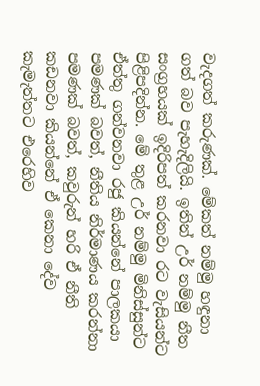වැදගත් කරුණක්. මේකත් නම්මු හඳුනා ගත් බව පැහැදිලියි. ඉතින් උර් නම්මු නීත සංග්‍රහයක් ඉදිරිපත් කරනවා රට වැසියන්ට පිළිපදින්න. මේ තුළ උර් නම්මු මිනිස්සුන්ට ඒත්තු ගන්වනවා රජු කියන්නේ පාලකයා පමණක් බවත්, නීතිය නිර්මාණය කරන්නා පමණක් බවත්, කවුරුන් හරි ඒ නීති කඩනවා කියන්නේ ඒ කෙනා දේව කැමැත්තට එරෙහිව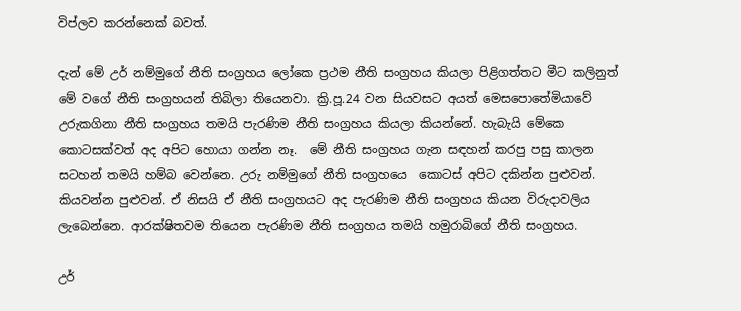විප්ලව කරන්නෙක් බවත්.

දැන් මේ උර් නම්මුගේ නීති සංග්‍රහය ලෝකෙ ප්‍රථම නීති සංග්‍රහය කියලා පිළිගත්තට මීට කලිනුත් මේ වගේ නීති සංග්‍රහයන් තිබිලා තියෙනවා. ක්‍රි.පූ.24 වන සියවසට අයත් මෙසපොතේමියාවේ උරුකගිනා නීති සංග්‍රහය තමයි පැරණිම නීති සංග්‍රහය කියලා කියන්නේ. හැබැයි මේකෙ කොටසක්වත් අද අපිට හොයා ගන්න නෑ.  මේ නීති සංග්‍රහය ගැන සඳහන් කරපු පසු කාලන සටහන් තමයි හම්බ වෙන්නෙ. උරු නම්මුගේ නීති සංග්‍රහයෙ  කොටස් අපිට දකින්න පුළුවන්. කියවන්න පුළුවන්. ඒ නිසයි ඒ නීති සංග්‍රහයට අද පැරණිම නීති සංග්‍රහය කියන විරුදාවලිය ලැබෙන්නෙ. ආරක්ෂිතවම තියෙන පැරණිම නීති සංග්‍රහය තමයි හමුරාබිගේ නීති සංග්‍රහය.

උර්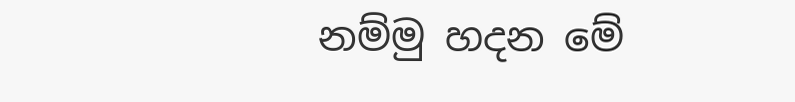නම්මු හදන මේ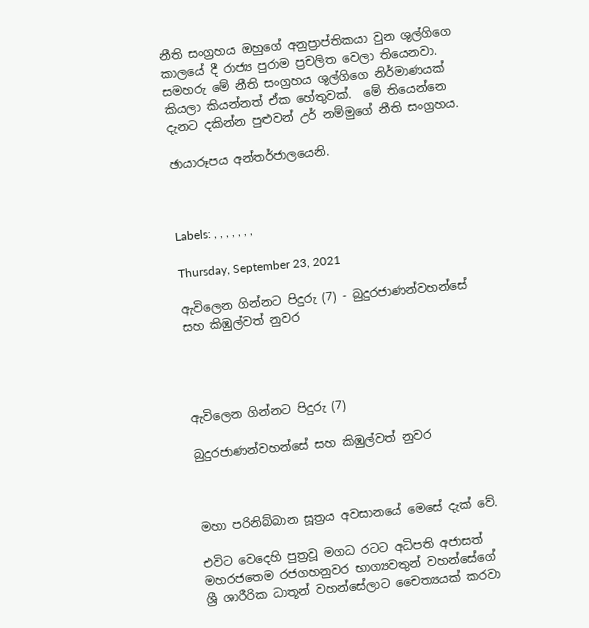නීති සංග්‍රහය ඔහුගේ අනුප්‍රාප්තිකයා වුන ශුල්ගිගෙ කාලයේ දී රාජ්‍ය පුරාම ප්‍රචලිත වෙලා තියෙනවා. සමහරු මේ නීති සංග්‍රහය ශුල්ගිගෙ නිර්මාණයක් කියලා කියන්නත් ඒක හේතුවක්.  මේ තියෙන්නෙ දැනට දකින්න පුළුවන් උර් නම්මුගේ නීති සංග්‍රහය.

ඡායාරූපය අන්තර්ජාලයෙනි.



Labels: , , , , , , ,

Thursday, September 23, 2021

ඇවිලෙන ගින්නට පිදුරු (7) - බුදුරජාණන්වහන්සේ සහ කිඹුල්වත් නුවර




ඇවිලෙන ගින්නට පිදුරු (7)

බුදුරජාණන්වහන්සේ සහ කිඹුල්වත් නුවර



මහා පරිනිබ්බාන සූත්‍රය අවසානයේ මෙසේ දැක් වේ.

එවිට වෙදෙහි පුත්‍රවූ මගධ රටට අධිපති අජාසත් මහරජතෙම රජගහනුවර භාග්‍යවතුන් වහන්සේගේ ශ්‍රී ශාරීරික ධාතූන් වහන්සේලාට චෛත්‍යයක් කරවා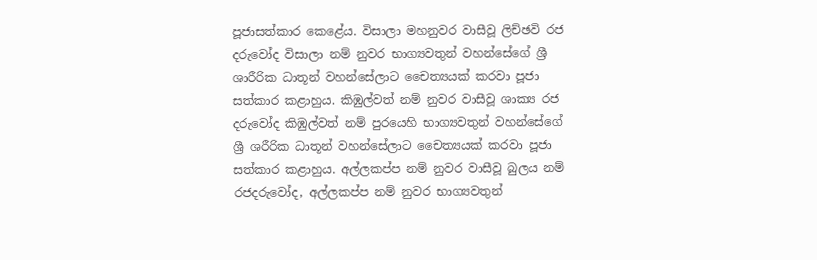පූජාසත්කාර කෙළේය. විසාලා මහනුවර වාසීවූ ලිච්ඡවි රජ දරුවෝද විසාලා නම් නුවර භාග්‍යවතුන් වහන්සේගේ ශ්‍රී ශාරීරික ධාතූන් වහන්සේලාට චෛත්‍යයක් කරවා පූජා සත්කාර කළාහුය. කිඹුල්වත් නම් නුවර වාසීවූ ශාක්‍ය රජ දරුවෝද කිඹුල්වත් නම් පුරයෙහි භාග්‍යවතුන් වහන්සේගේ ශ්‍රී ශරීරික ධාතූන් වහන්සේලාට චෛත්‍යයක් කරවා පූජා සත්කාර කළාහුය. අල්ලකප්ප නම් නුවර වාසීවූ බුලය නම් රජදරුවෝද, අල්ලකප්ප නම් නුවර භාග්‍යවතුන්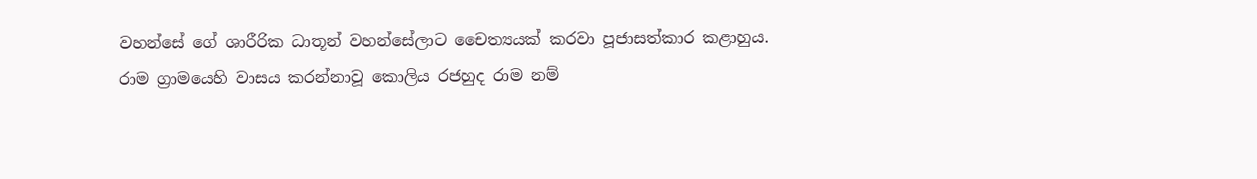වහන්සේ ගේ ශාරීරික ධාතූන් වහන්සේලාට චෛත්‍යයක් කරවා පූජාසත්කාර කළාහුය. රාම ග්‍රාමයෙහි වාසය කරන්නාවූ කොලිය රජහුද රාම නම්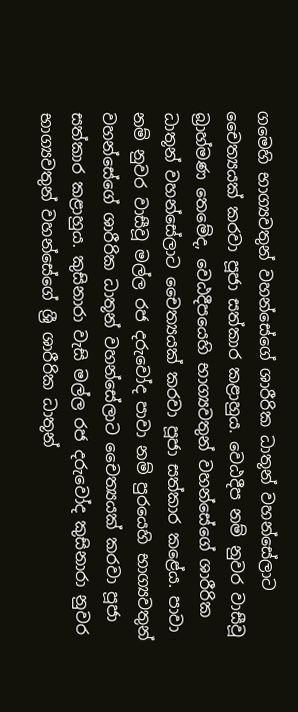ගමෙහි භාග්‍යවතුන් වහන්සේගේ ශාරීරික ධාතූන් වහන්සේලාට චෛත්‍යයක් කරවා පූජා සත්කාර කළාහුය. වෙඨදීප නම් නුවර වාසීවූ බ්‍රාහ්මණ තෙමේද, වෙඨදීපයෙහි භාග්‍යවතුන් වහන්සේගේ ශාරීරික ධාතූන් වහන්සේලාට චෛත්‍යයක් කරවා පූජා සත්කාර කළේය. පාවා නම් නුවර වාසීවූ මල්ල රජ දරුවෝද පාවා නම් පුරයෙහි භාග්‍යවතුන් වහන්සේගේ ශාරීරික ධාතූන් වහන්සේලාට චෛත්‍යයක් කරවා පූජා සත්කාර කළාහුය. කුසිනාරා වැසි මල්ල රජ දරුවෝද කුසිනාරා නුවර භාග්‍යවතුන් වහන්සේගේ ශ්‍රී ශාරීරික ධාතූන්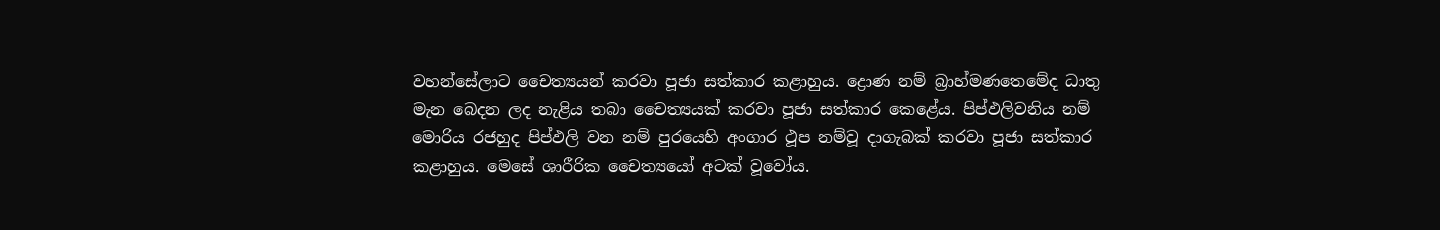වහන්සේලාට චෛත්‍යයන් කරවා පූජා සත්කාර කළාහුය. ද්‍රොණ නම් බ්‍රාහ්මණතෙමේද ධාතු මැන බෙදන ලද නැළිය තබා චෛත්‍යයක් කරවා පූජා සත්කාර කෙළේය. පිප්ඵලිවනිය නම් මොරිය රජහුද පිප්ඵලි වන නම් පුරයෙහි අංගාර ථූප නම්වූ දාගැබක් කරවා පූජා සත්කාර කළාහුය. මෙසේ ශාරීරික චෛත්‍යයෝ අටක් වූවෝය.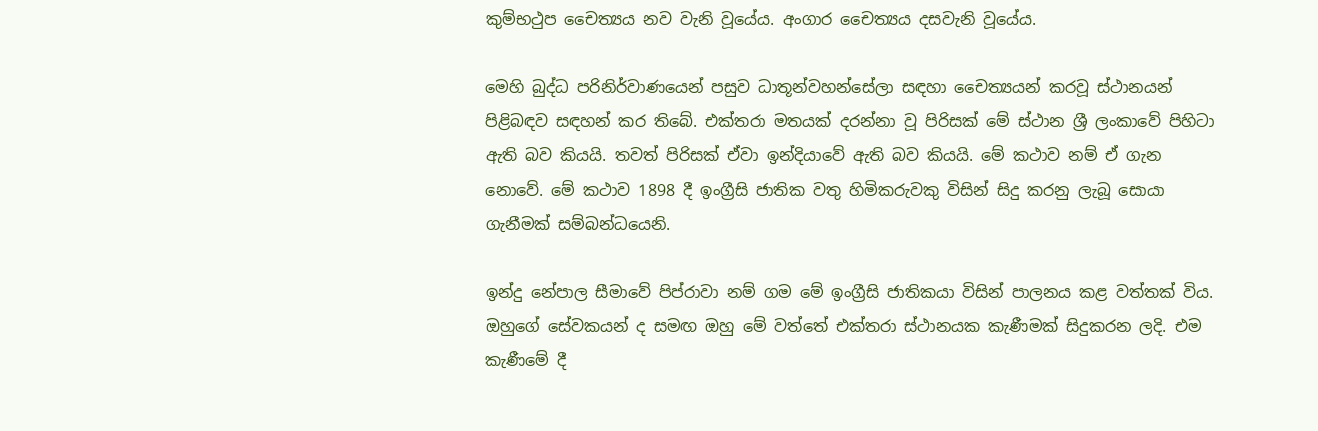කුම්භථුප චෛත්‍යය නව වැනි වූයේය. අංගාර චෛත්‍යය දසවැනි වූයේය.

මෙහි බුද්ධ පරිනිර්වාණයෙන් පසුව ධාතූන්වහන්සේලා සඳහා චෛත්‍යයන් කරවූ ස්ථානයන් පිළිබඳව සඳහන් කර තිබේ. එක්තරා මතයක් දරන්නා වූ පිරිසක් මේ ස්ථාන ශ්‍රී ලංකාවේ පිහිටා ඇති බව කියයි. තවත් පිරිසක් ඒවා ඉන්දියාවේ ඇති බව කියයි. මේ කථාව නම් ඒ ගැන නොවේ. මේ කථාව 1898 දී ඉංග්‍රීසි ජාතික වතු හිමිකරුවකු විසින් සිදු කරනු ලැබූ සොයා ගැනීමක් සම්බන්ධයෙනි.

ඉන්දු නේපාල සීමාවේ පිප්රාවා නම් ගම මේ ඉංග්‍රීසි ජාතිකයා විසින් පාලනය කළ වත්තක් විය. ඔහුගේ සේවකයන් ද සමඟ ඔහු මේ වත්තේ එක්තරා ස්ථානයක කැණීමක් සිදුකරන ලදි. එම කැණීමේ දී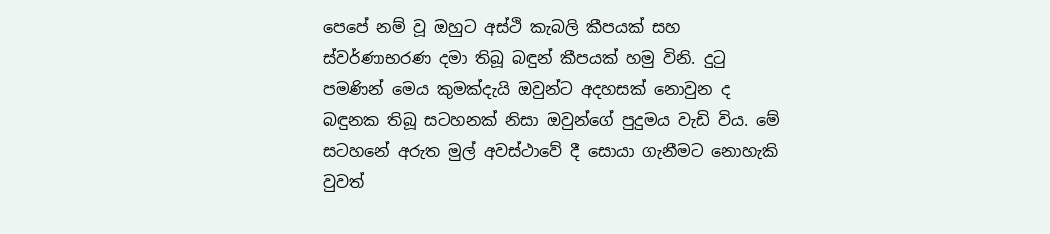පෙපේ නම් වූ ඔහුට අස්ථි කැබලි කීපයක් සහ ස්වර්ණාභරණ දමා තිබූ බඳුන් කීපයක් හමු විනි. දුටු පමණින් මෙය කුමක්දැයි ඔවුන්ට අදහසක් නොවුන ද බඳුනක තිබූ සටහනක් නිසා ඔවුන්ගේ පුදුමය වැඩි විය. මේ සටහනේ අරුත මුල් අවස්ථාවේ දී සොයා ගැනීමට නොහැකි වුවත්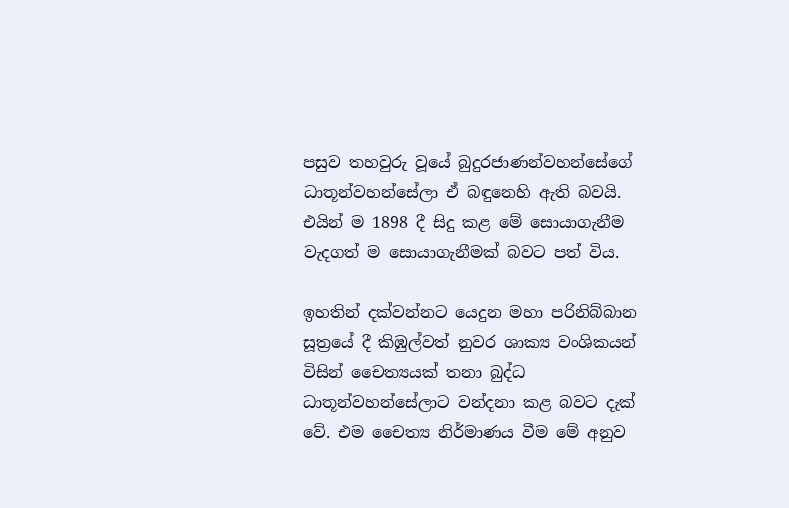පසුව තහවුරු වූයේ බුදුරජාණන්වහන්සේගේ ධාතූන්වහන්සේලා ඒ බඳුනෙහි ඇති බවයි. එයින් ම 1898 දී සිදු කළ මේ සොයාගැනීම වැදගත් ම සොයාගැනීමක් බවට පත් විය.

ඉහතින් දක්වන්නට යෙදුන මහා පරිනිබ්බාන සූත්‍රයේ දී කිඹුල්වත් නුවර ශාක්‍ය වංශිකයන් විසින් චෛත්‍යයක් තනා බුද්ධ ධාතූන්වහන්සේලාට වන්දනා කළ බවට දැක් වේ. එම චෛත්‍ය නිර්මාණය වීම මේ අනුව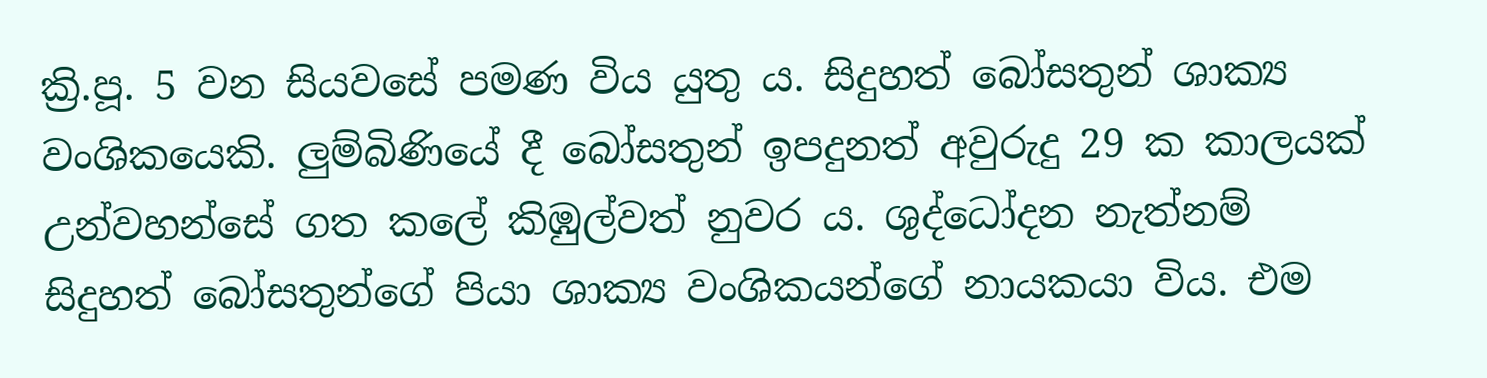ක්‍රි.පූ. 5 වන සියවසේ පමණ විය යුතු ය. සිදුහත් බෝසතුන් ශාක්‍ය වංශිකයෙකි. ලුම්බිණියේ දී බෝසතුන් ඉපදුනත් අවුරුදු 29 ක කාලයක් උන්වහන්සේ ගත කලේ කිඹුල්වත් නුවර ය. ශුද්ධෝදන නැත්නම් සිදුහත් බෝසතුන්ගේ පියා ශාක්‍ය වංශිකයන්ගේ නායකයා විය. එම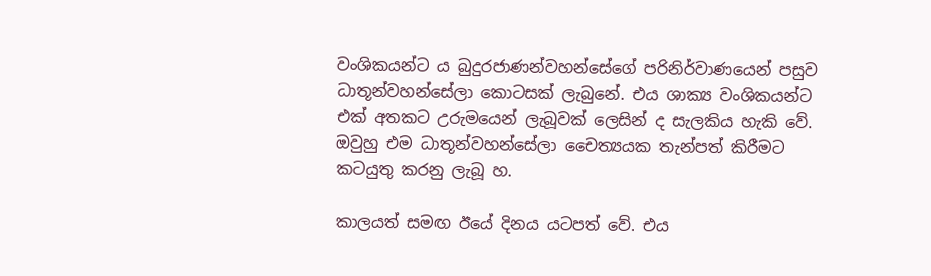වංශිකයන්ට ය බුදුරජාණන්වහන්සේගේ පරිනිර්වාණයෙන් පසුව ධාතූන්වහන්සේලා කොටසක් ලැබුනේ. එය ශාක්‍ය වංශිකයන්ට එක් අතකට උරුමයෙන් ලැබූවක් ලෙසින් ද සැලකිය හැකි වේ. ඔවුහු එම ධාතූන්වහන්සේලා චෛත්‍යයක තැන්පත් කිරීමට කටයුතු කරනු ලැබූ හ.

කාලයත් සමඟ ඊයේ දිනය යටපත් වේ. එය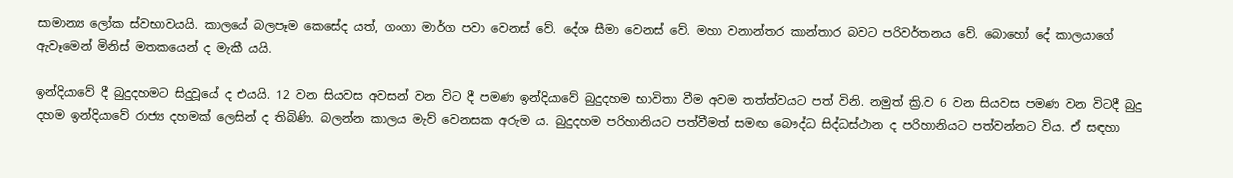සාමාන්‍ය ලෝක ස්වභාවයයි. කාලයේ බලපෑම කෙසේද යත්, ගංගා මාර්ග පවා වෙනස් වේ. දේශ සීමා වෙනස් වේ. මහා වනාන්තර කාන්තාර බවට පරිවර්තනය වේ. බොහෝ දේ කාලයාගේ ඇවෑමෙන් මිනිස් මතකයෙන් ද මැකී යයි.

ඉන්දියාවේ දී බුදුදහමට සිදුවූයේ ද එයයි. 12 වන සියවස අවසන් වන විට දී පමණ ඉන්දියාවේ බුදුදහම භාවිතා වීම අවම තත්ත්වයට පත් විනි. නමුත් ක්‍රි.ව 6 වන සියවස පමණ වන විටදී බුදු දහම ඉන්දියාවේ රාජ්‍ය දහමක් ලෙසින් ද තිබිණි. බලන්න කාලය මැව් වෙනසක අරුම ය. බුදුදහම පරිහානියට පත්වීමත් සමඟ බෞද්ධ සිද්ධස්ථාන ද පරිහානියට පත්වන්නට විය. ඒ සඳහා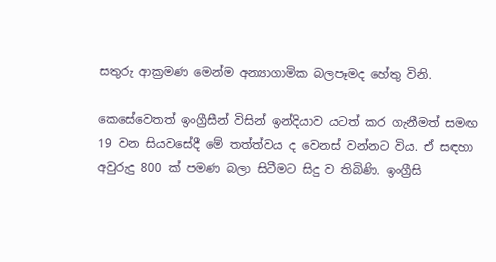සතුරු ආක්‍රමණ මෙන්ම අන්‍යාගාමික බලපෑමද හේතු විනි.

කෙසේවෙතත් ඉංග්‍රීසීන් විසින් ඉන්දියාව යටත් කර ගැනීමත් සමඟ 19 වන සියවසේදී මේ තත්ත්වය ද වෙනස් වන්නට විය. ඒ සඳහා අවුරුදු 800 ක් පමණ බලා සිටීමට සිදු ව තිබිණි. ඉංග්‍රීසි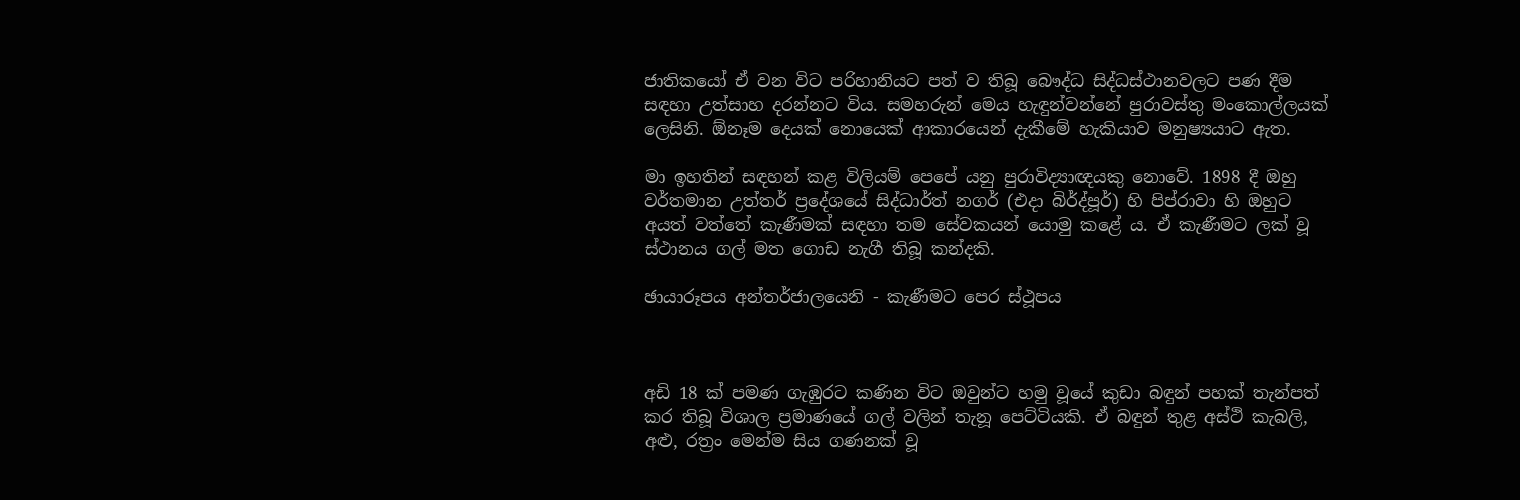ජාතිකයෝ ඒ වන විට පරිහානියට පත් ව තිබූ බෞද්ධ සිද්ධස්ථානවලට පණ දීම සඳහා උත්සාහ දරන්නට විය. සමහරුන් මෙය හැඳුන්වන්නේ පුරාවස්තු මංකොල්ලයක් ලෙසිනි. ඕනෑම දෙයක් නොයෙක් ආකාරයෙන් දැකීමේ හැකියාව මනුෂ්‍යයාට ඇත.

මා ඉහතින් සඳහන් කළ විලියම් පෙපේ යනු පුරාවිද්‍යාඥයකු නොවේ. 1898 දී ඔහු වර්තමාන උත්තර් ප්‍රදේශයේ සිද්ධාර්ත් නගර් (එදා බිර්ද්පූර්) හි පිප්රාවා හි ඔහුට අයත් වත්තේ කැණීමක් සඳහා තම සේවකයන් යොමු කළේ ය. ඒ කැණීමට ලක් වූ ස්ථානය ගල් මත ගොඩ නැගී තිබූ කන්දකි.

ඡායාරූපය අන්තර්ජාලයෙනි - කැණීමට පෙර ස්ථූපය



අඩි 18 ක් පමණ ගැඹුරට කණින විට ඔවුන්ට හමු වූයේ කුඩා බඳුන් පහක් තැන්පත් කර තිබූ විශාල ප්‍රමාණයේ ගල් වලින් තැනූ පෙට්ටියකි. ඒ බඳුන් තුළ අස්ථි කැබලි, අළු, රත්‍රං මෙන්ම සිය ගණනක් වූ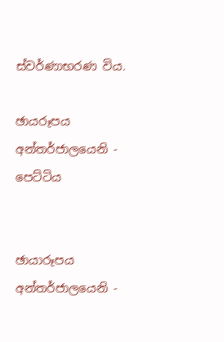ස්වර්ණාභරණ විය.

ඡායරූපය අන්තර්ජාලයෙනි - පෙට්ටිය


ඡායාරූපය අන්තර්ජාලයෙනි -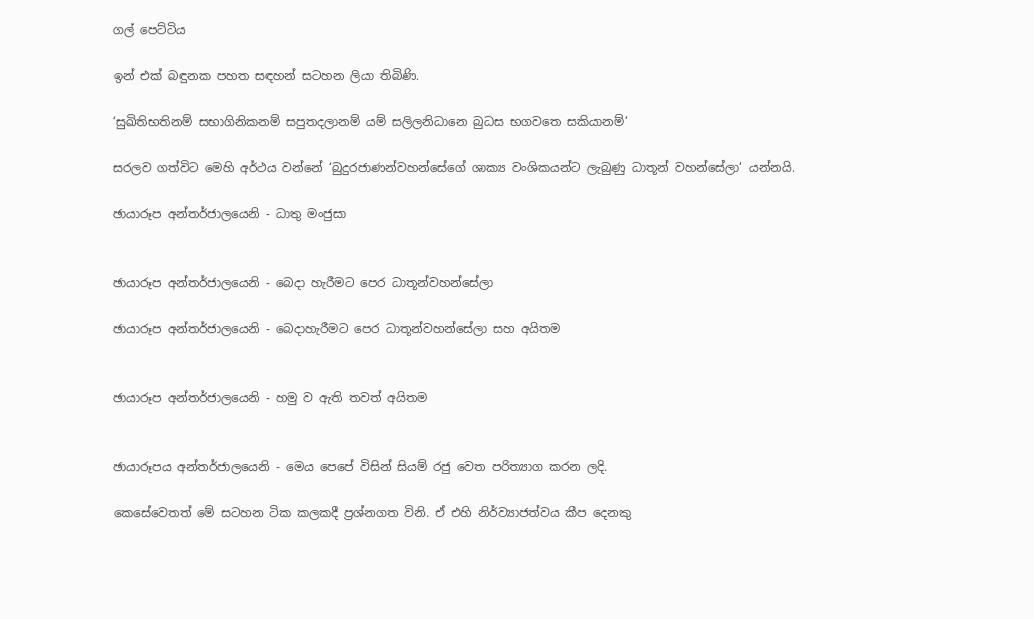ගල් පෙට්ටිය

ඉන් එක් බඳුනක පහත සඳහන් සටහන ලියා තිබිණි.

‘සුඛිතිභතිනම් සභාගිනිකනම් සපුතදලානම් යම් සලිලනිධානෙ බුධස භගවතෙ සකියානම්‘

සරලව ගත්විට මෙහි අර්ථය වන්නේ ‘බුදුරජාණන්වහන්සේගේ ශාක්‍ය වංශිකයන්ට ලැබුණු ධාතූන් වහන්සේලා‘ යන්නයි.

ඡායාරූප අන්තර්ජාලයෙනි - ධාතු මංජුසා


ඡායාරූප අන්තර්ජාලයෙනි - බෙදා හැරීමට පෙර ධාතූන්වහන්සේලා

ඡායාරූප අන්තර්ජාලයෙනි - බෙදාහැරීමට පෙර ධාතූන්වහන්සේලා සහ අයිතම


ඡායාරූප අන්තර්ජාලයෙනි - හමු ව ඇති තවත් අයිතම


ඡායාරූපය අන්තර්ජාලයෙනි - මෙය පෙපේ විසින් සියම් රජු වෙත පරිත්‍යාග කරන ලදි.

කෙසේවෙතත් මේ සටහන ටික කලකදී ප්‍රශ්නගත විනි. ඒ එහි නිර්ව්‍යාජත්වය කීප දෙනකු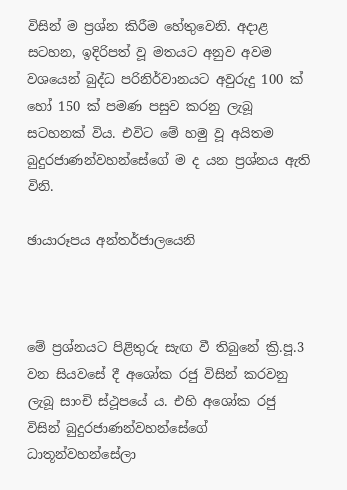විසින් ම ප්‍රශ්න කිරීම හේතුවෙනි. අදාළ සටහන, ඉදිරිපත් වූ මතයට අනුව අවම වශයෙන් බුද්ධ පරිනිර්වානයට අවුරුදු 100 ක් හෝ 150 ක් පමණ පසුව කරනු ලැබූ සටහනක් විය. එවිට මේ හමු වූ අයිතම බුදුරජාණන්වහන්සේගේ ම ද යන ප්‍රශ්නය ඇති විනි.

ඡායාරූපය අන්තර්ජාලයෙනි



මේ ප්‍රශ්නයට පිළිතුරු සැඟ වී තිබුනේ ක්‍රි.පූ.3 වන සියවසේ දී අශෝක රජු විසින් කරවනු ලැබූ සාංචි ස්ථූපයේ ය. එහි අශෝක රජු විසින් බුදුරජාණන්වහන්සේගේ ධාතූන්වහන්සේලා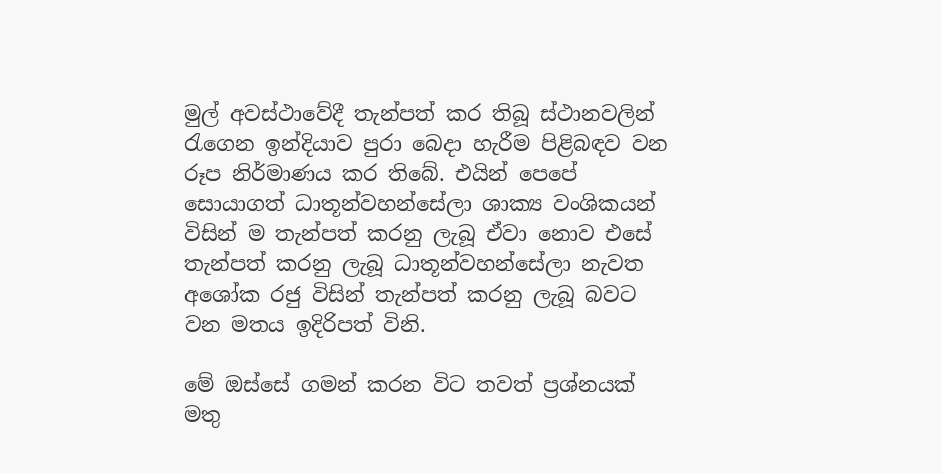මුල් අවස්ථාවේදී තැන්පත් කර තිබූ ස්ථානවලින් රැගෙන ඉන්දියාව පුරා බෙදා හැරීම පිළිබඳව වන රූප නිර්මාණය කර තිබේ. එයින් පෙපේ සොයාගත් ධාතූන්වහන්සේලා ශාක්‍ය වංශිකයන් විසින් ම තැන්පත් කරනු ලැබූ ඒවා නොව එසේ තැන්පත් කරනු ලැබූ ධාතූන්වහන්සේලා නැවත අශෝක රජු විසින් තැන්පත් කරනු ලැබූ බවට වන මතය ඉදිරිපත් විනි.

මේ ඔස්සේ ගමන් කරන විට තවත් ප්‍රශ්නයක් මතු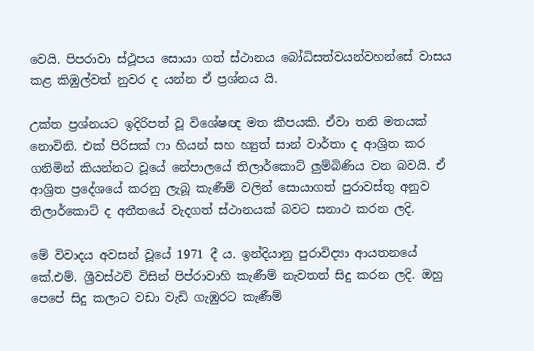වෙයි. පිපරාවා ස්ථූපය සොයා ගත් ස්ථානය බෝධිසත්වයන්වහන්සේ වාසය කළ කිඹුල්වත් නුවර ද යන්න ඒ ප්‍රශ්නය යි.

උක්ත ප්‍රශ්නයට ඉදිරිපත් වූ විශේෂඥ මත කීපයකි. ඒවා තනි මතයක් නොවිනි. එක් පිරිසක් ෆා හියන් සහ හ්‍යුත් සාන් වාර්තා ද ආශ්‍රිත කර ගනිමින් කියන්නට වූයේ නේපාලයේ තිලාර්කොට් ලුම්බිණිය වන බවයි. ඒ ආශ්‍රිත ප්‍රදේශයේ කරනු ලැබූ කැණීම් වලින් සොයාගත් පුරාවස්තු අනුව තිලාර්කොට් ද අතීතයේ වැදගත් ස්ථානයක් බවට සනාථ කරන ලදි.

මේ විවාදය අවසන් වූයේ 1971 දී ය. ඉන්දියානු පුරාවිද්‍යා ආයතනයේ කේ.එම්. ශ්‍රීවස්ථව් විසින් පිප්රාවාහි කැණීම් නැවතත් සිදු කරන ලදි. ඔහු පෙපේ සිදු කලාට වඩා වැඩි ගැඹුරට කැණීම්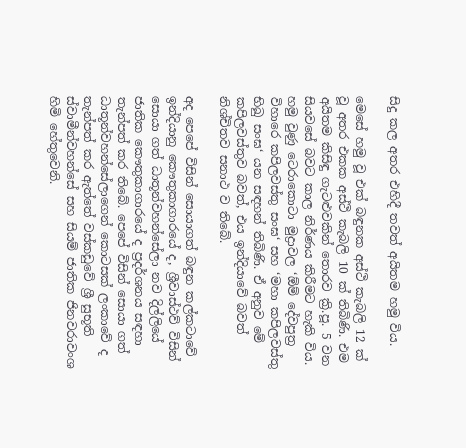සිදු කල අතර එහිදී තවත් අයිතම හමු විය.

මෙසේ හමු වූ එක් බඳුනක අස්ථි කැබලි 12 ක් වූ අතර එකක අස්ථි කැබලි 10 ක් තිබිණි. එම අයිතම කිසිඳු ගැටළුවකින් තොරව ක්‍රි.පූ. 5 වන සියවසේ බවට කාල නිර්ණය කිරීමට හැකි විය. හමු වුණු ටෙරාකොටා මුද්‍රාවල ‘ඕම් දේවපුත්‍ර විහාරෙ කපිලවස්තු සංඝ‘ සහ ‘මහා කපිලවස්තු භිඛු සංඝ‘ යන සඳහන් තිබිණි. ඒ අනුව මේ කපිලවස්තුව බවත්, එය ඉන්දියාවේ බවත් නිශ්චිතව සනාථ ව තිබේ.

අද පෙපේ විසින් සොයාගත් බඳුන කල්කටාවේ ඉන්දියානු කෞතුකාගාරයේ ද, ශ්‍රීවාස්ථව් විසින් සොයා ගත් ධාතූන්වහන්සේලා නව දිල්ලියේ ජාතික කෞතුකාගාරයේ ද ප්‍රදර්ශනය සඳහා තැන්පත් කර තිබේ. පෙපේ විසින් සොයා ගත් ධාතූන්වහන්සේලාගෙන් කොටසක් ලංකාවේ ද තැන්පත් කර ඇත්තේ වස්කඩුවේ ශ්‍රී සුභූති ස්වාමීන්වහන්සේ සහ සියම් ජාතික ජිනවරාවංශ හිමි හේතුවෙනි.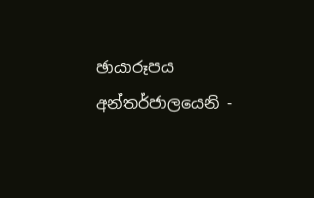ඡායාරූපය අන්තර්ජාලයෙනි -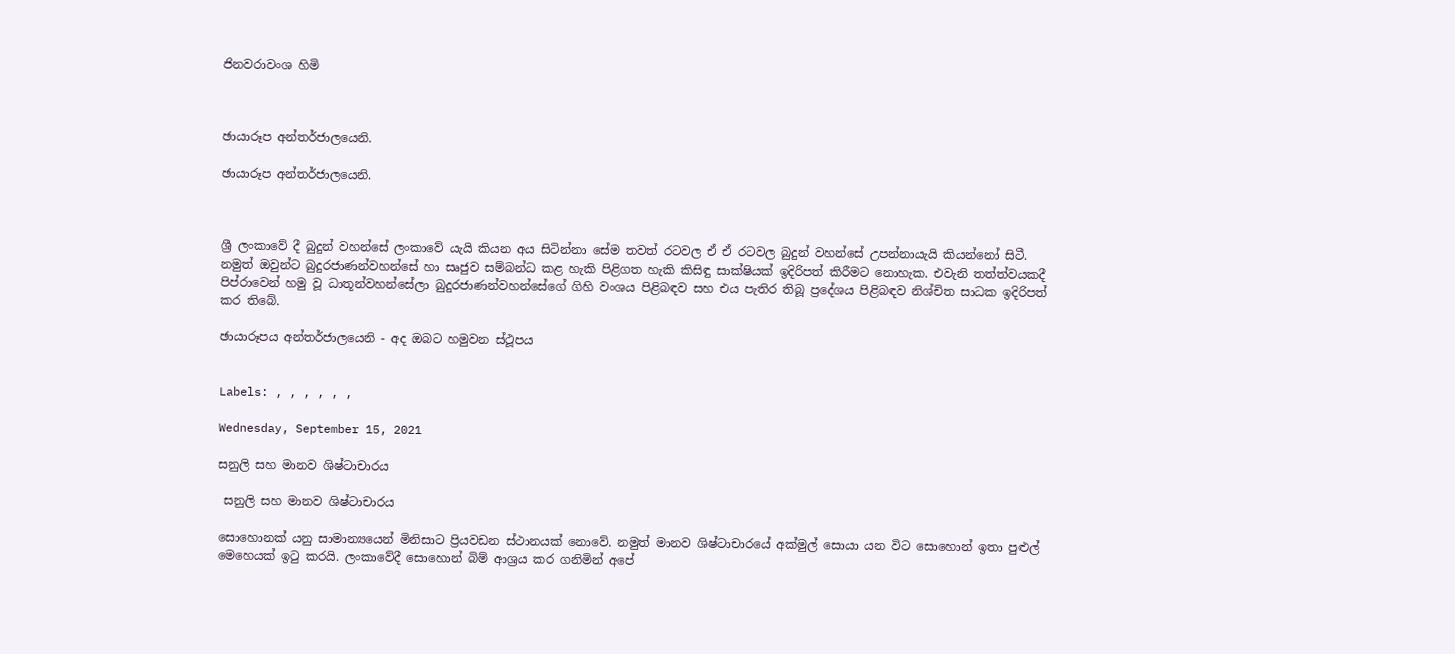ජිනවරාවංශ හිමි



ඡායාරූප අන්තර්ජාලයෙනි.

ඡායාරූප අන්තර්ජාලයෙනි.



ශ්‍රී ලංකාවේ දී බුදුන් වහන්සේ ලංකාවේ යැයි කියන අය සිටින්නා සේම තවත් රටවල ඒ ඒ රටවල බුදුන් වහන්සේ උපන්නායැයි කියන්නෝ සිටී. නමුත් ඔවුන්ට බුදුරජාණන්වහන්සේ හා සෘජුව සම්බන්ධ කළ හැකි පිළිගත හැකි කිසිඳු සාක්ෂියක් ඉදිරිපත් කිරීමට නොහැක. එවැනි තත්ත්වයකදී පිප්රාවෙන් හමු වූ ධාතූන්වහන්සේලා බුදුරජාණන්වහන්සේගේ ගිහි වංශය පිළිබඳව සහ එය පැතිර තිබූ ප්‍රදේශය පිළිබඳව නිශ්චිත සාධක ඉදිරිපත් කර තිබේ.

ඡායාරූපය අන්තර්ජාලයෙනි - අද ඔබට හමුවන ස්ථූපය


Labels: , , , , , ,

Wednesday, September 15, 2021

සනුලි සහ මානව ශිෂ්ටාචාරය

 සනුලි සහ මානව ශිෂ්ටාචාරය

සොහොනක් යනු සාමාන්‍යයෙන් මිනිසාට ප්‍රියවඩන ස්ථානයක් නොවේ. නමුත් මානව ශිෂ්ටාචාරයේ අක්මුල් සොයා යන විට සොහොන් ඉතා පුළුල් මෙහෙයක් ඉටු කරයි. ලංකාවේදී සොහොන් බිම් ආශ්‍රය කර ගනිමින් අපේ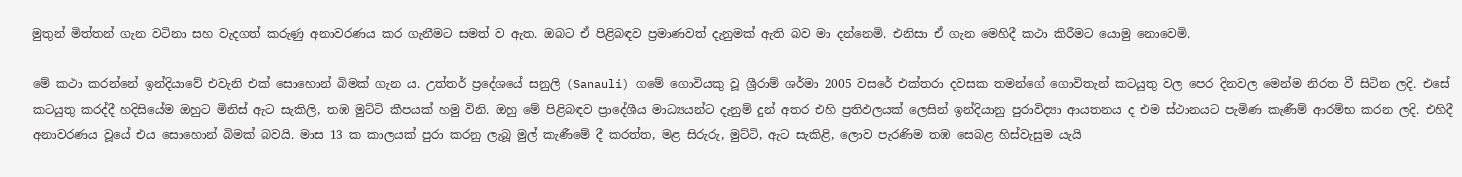මුතුන් මිත්තන් ගැන වටිනා සහ වැදගත් කරුණු අනාවරණය කර ගැනීමට සමත් ව ඇත. ඔබට ඒ පිළිබඳව ප්‍රමාණවත් දැනුමක් ඇති බව මා දන්නෙමි. එනිසා ඒ ගැන මෙහිදී කථා කිරීමට යොමු නොවෙමි.

මේ කථා කරන්නේ ඉන්දියාවේ එවැනි එක් සොහොන් බිමක් ගැන ය. උත්තර් ප්‍රදේශයේ සනුලි (Sanauli) ගමේ ගොවියකු වූ ශ්‍රීරාම් ශර්මා 2005 වසරේ එක්තරා දවසක තමන්ගේ ගොවිතැන් කටයුතු වල පෙර දිනවල මෙන්ම නිරත වී සිටින ලදි. එසේ කටයුතු කරද්දී හදිසියේම ඔහුට මිනිස් ඇට සැකිලි, තඹ මුට්ටි කීපයක් හමු විනි. ඔහු මේ පිළිබඳව ප්‍රාදේශීය මාධ්‍යයන්ට දැනුම් දුන් අතර එහි ප්‍රතිඵලයක් ලෙසින් ඉන්දියානු පුරාවිද්‍යා ආයතනය ද එම ස්ථානයට පැමිණ කැණීම් ආරම්භ කරන ලදි. එහිදී අනාවරණය වූයේ එය සොහොන් බිමක් බවයි. මාස 13 ක කාලයක් පුරා කරනු ලැබූ මුල් කැණීමේ දී කරත්ත, මළ සිරුරු, මුට්ටි, ඇට සැකිළි, ලොව පැරණිම තඹ සෙබළ හිස්වැසුම යැයි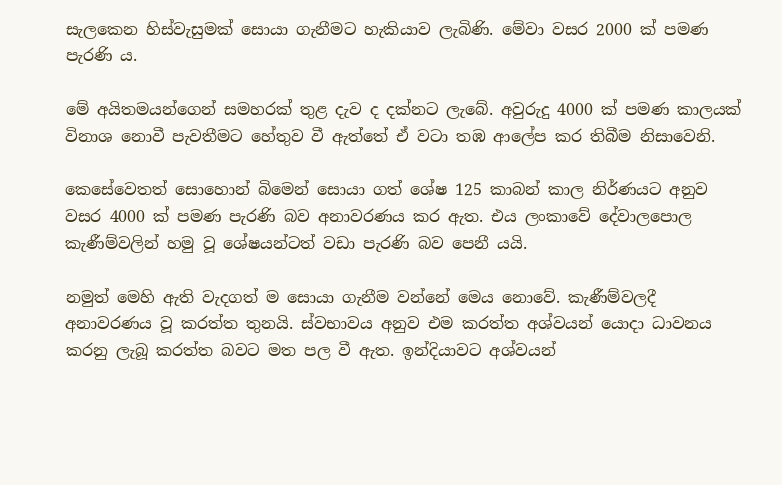සැලකෙන හිස්වැසුමක් සොයා ගැනීමට හැකියාව ලැබිණි. මේවා වසර 2000 ක් පමණ පැරණි ය.

මේ අයිතමයන්ගෙන් සමහරක් තුළ දැව ද දක්නට ලැබේ. අවුරුදු 4000 ක් පමණ කාලයක් විනාශ නොවී පැවතීමට හේතුව වී ඇත්තේ ඒ වටා තඹ ආලේප කර තිබීම නිසාවෙනි.

කෙසේවෙතත් සොහොන් බිමෙන් සොයා ගත් ශේෂ 125 කාබන් කාල නිර්ණයට අනුව වසර 4000 ක් පමණ පැරණි බව අනාවරණය කර ඇත. එය ලංකාවේ දේවාලපොල කැණීම්වලින් හමු වූ ශේෂයන්ටත් වඩා පැරණි බව පෙනී යයි.

නමුත් මෙහි ඇති වැදගත් ම සොයා ගැනීම වන්නේ මෙය නොවේ. කැණීම්වලදී අනාවරණය වූ කරත්ත තුනයි. ස්වභාවය අනුව එම කරත්ත අශ්වයන් යොදා ධාවනය කරනු ලැබූ කරත්ත බවට මත පල වී ඇත. ඉන්දියාවට අශ්වයන්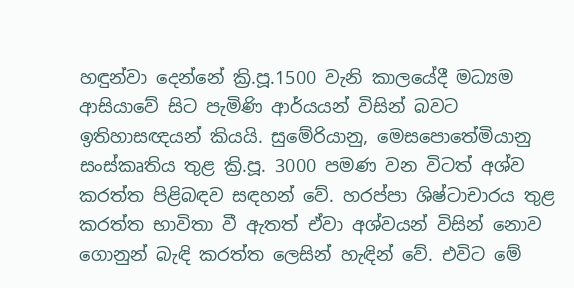හඳුන්වා දෙන්නේ ක්‍රි.පූ.1500 වැනි කාලයේදී මධ්‍යම ආසියාවේ සිට පැමිණි ආර්යයන් විසින් බවට ඉතිහාසඥයන් කියයි. සුමේරියානු, මෙසපොතේමියානු සංස්කෘතිය තුළ ක්‍රි.පූ. 3000 පමණ වන විටත් අශ්ව කරත්ත පිළිබඳව සඳහන් වේ. හරප්පා ශිෂ්ටාචාරය තුළ කරත්ත භාවිතා වී ඇතත් ඒවා අශ්වයන් විසින් නොව ගොනුන් බැඳි කරත්ත ලෙසින් හැඳින් වේ. එවිට මේ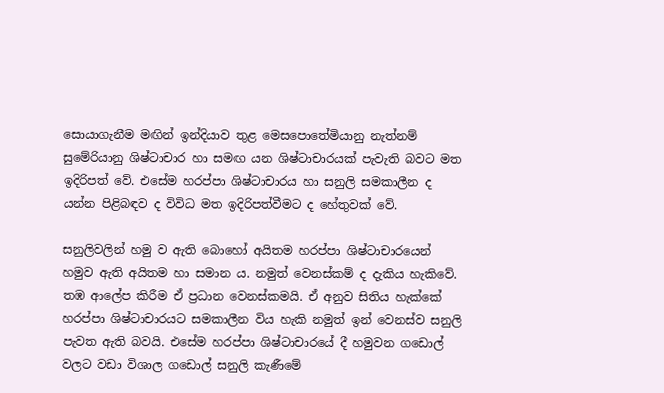සොයාගැනීම මඟින් ඉන්දියාව තුළ මෙසපොතේමියානු නැත්නම් සුමේරියානු ශිෂ්ටාචාර හා සමඟ යන ශිෂ්ටාචාරයක් පැවැති බවට මත ඉදිරිපත් වේ. එසේම හරප්පා ශිෂ්ටාචාරය හා සනුලි සමකාලීන ද යන්න පිළිබඳව ද විවිධ මත ඉදිරිපත්වීමට ද හේතුවක් වේ.

සනුලිවලින් හමු ව ඇති බොහෝ අයිතම හරප්පා ශිෂ්ටාචාරයෙන් හමුව ඇති අයිතම හා සමාන ය. නමුත් වෙනස්කම් ද දැකිය හැකිවේ. තඹ ආලේප කිරීම ඒ ප්‍රධාන වෙනස්කමයි. ඒ අනුව සිතිය හැක්කේ හරප්පා ශිෂ්ටාචාරයට සමකාලීන විය හැකි නමුත් ඉන් වෙනස්ව සනුලි පැවත ඇති බවයි. එසේම හරප්පා ශිෂ්ටාචාරයේ දී හමුවන ගඩොල් වලට වඩා විශාල ගඩොල් සනුලි කැණීමේ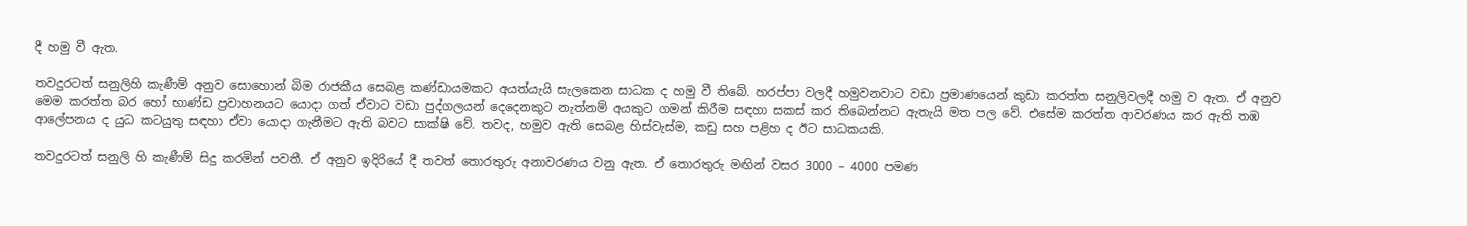දී හමු වී ඇත.

තවදුරටත් සනුලිහි කැණීම් අනුව සොහොන් බිම රාජකීය සෙබළ කණ්ඩායමකට අයත්යැයි සැලකෙන සාධක ද හමු වී තිබේ. හරප්පා වලදී හමුවනවාට වඩා ප්‍රමාණයෙන් කුඩා කරත්ත සනුලිවලදී හමු ව ඇත. ඒ අනුව මෙම කරත්ත බර හෝ භාණ්ඩ ප්‍රවාහනයට යොදා ගත් ඒවාට වඩා පුද්ගලයන් දෙදෙනකුට නැත්නම් අයකුට ගමන් කිරීම සඳහා සකස් කර තිබෙන්නට ඇතැයි මත පල වේ. එසේම කරත්ත ආවරණය කර ඇති තඹ ආලේපනය ද යුධ කටයුතු සඳහා ඒවා යොදා ගැනීමට ඇති බවට සාක්ෂි වේ. තවද, හමුව ඇති සෙබළ හිස්වැස්ම, කඩු සහ පළිහ ද ඊට සාධකයකි.

තවදුරටත් සනුලි හි කැණීම් සිදු කරමින් පවතී. ඒ අනුව ඉදිරියේ දී තවත් තොරතුරු අනාවරණය වනු ඇත. ඒ තොරතුරු මඟින් වසර 3000 – 4000 පමණ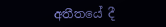අතීතයේ දී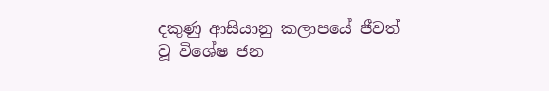දකුණු ආසියානු කලාපයේ ජීවත් වූ විශේෂ ජන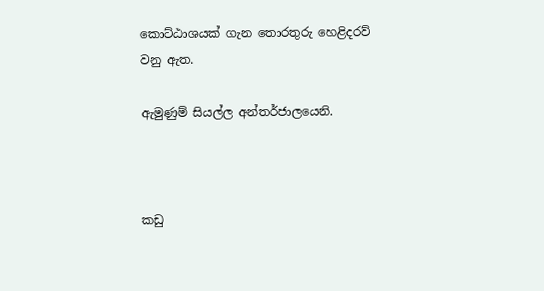කොට්ඨාශයක් ගැන තොරතුරු හෙළිදරව් වනු ඇත.

ඇමුණුම් සියල්ල අන්තර්ජාලයෙනි.



කඩු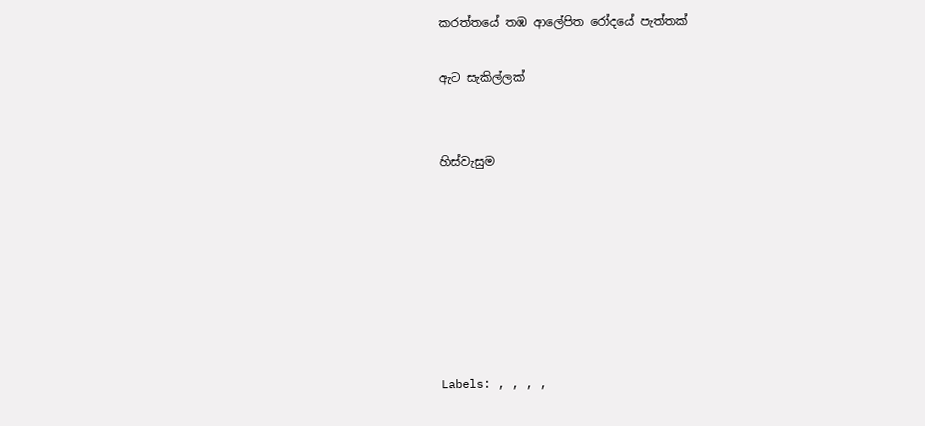කරත්තයේ තඹ ආලේපිත රෝදයේ පැත්තක්

ඇට සැකිල්ලක්


හිස්වැසුම







Labels: , , , ,